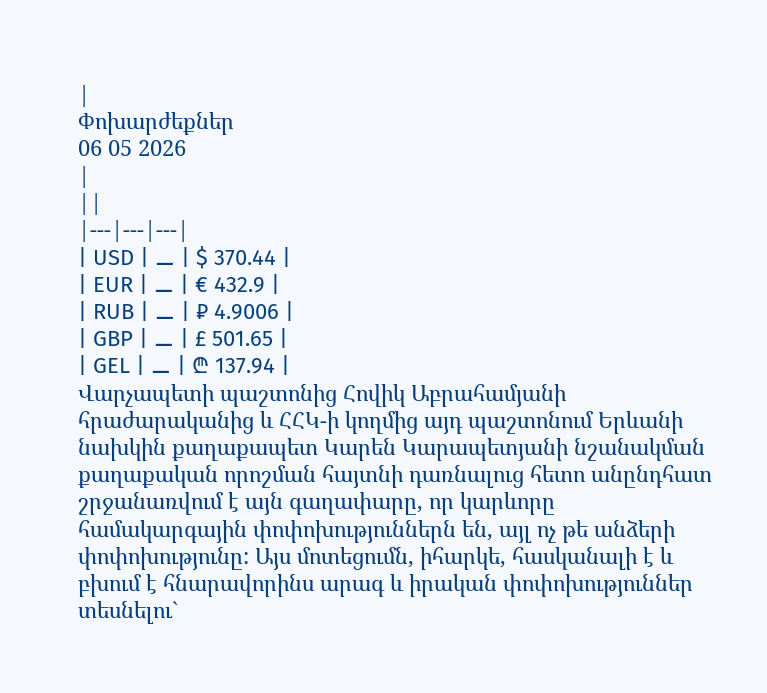|
Փոխարժեքներ
06 05 2026
|
||
|---|---|---|
| USD | ⚊ | $ 370.44 |
| EUR | ⚊ | € 432.9 |
| RUB | ⚊ | ₽ 4.9006 |
| GBP | ⚊ | £ 501.65 |
| GEL | ⚊ | ₾ 137.94 |
Վարչապետի պաշտոնից Հովիկ Աբրահամյանի հրաժարականից և ՀՀԿ-ի կողմից այդ պաշտոնում Երևանի նախկին քաղաքապետ Կարեն Կարապետյանի նշանակման քաղաքական որոշման հայտնի դառնալուց հետո անընդհատ շրջանառվում է այն գաղափարը, որ կարևորը համակարգային փոփոխություններն են, այլ ոչ թե անձերի փոփոխությունը: Այս մոտեցումն, իհարկե, հասկանալի է և բխում է հնարավորինս արագ և իրական փոփոխություններ տեսնելու`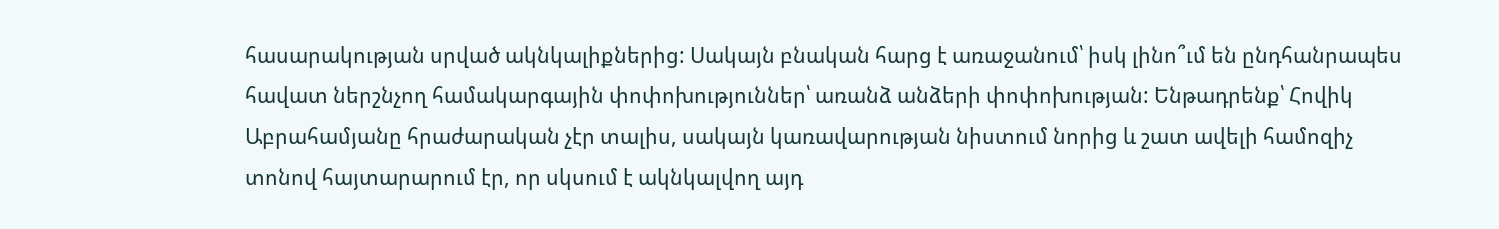հասարակության սրված ակնկալիքներից: Սակայն բնական հարց է առաջանում՝ իսկ լինո՞ւմ են ընդհանրապես հավատ ներշնչող համակարգային փոփոխություններ՝ առանձ անձերի փոփոխության: Ենթադրենք՝ Հովիկ Աբրահամյանը հրաժարական չէր տալիս, սակայն կառավարության նիստում նորից և շատ ավելի համոզիչ տոնով հայտարարում էր, որ սկսում է ակնկալվող այդ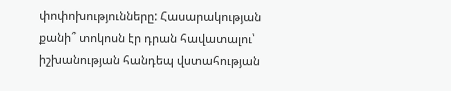փոփոխությունները: Հասարակության քանի՞ տոկոսն էր դրան հավատալու՝ իշխանության հանդեպ վստահության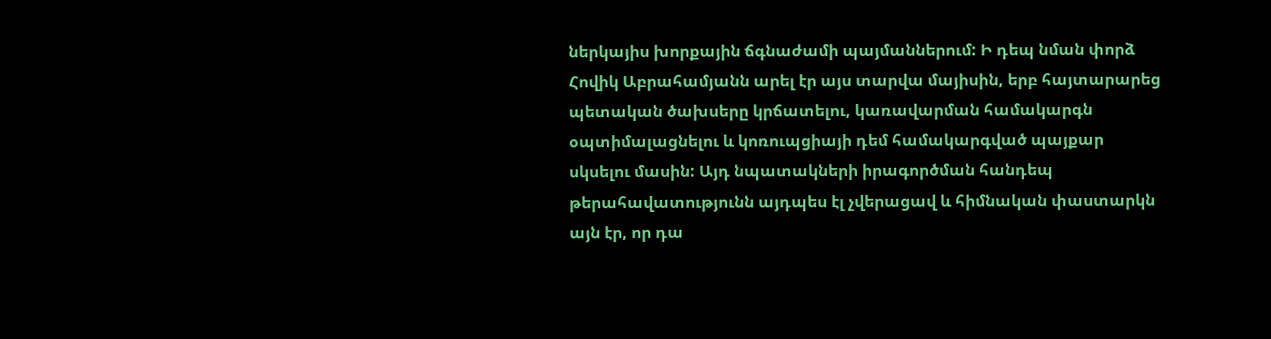ներկայիս խորքային ճգնաժամի պայմաններում: Ի դեպ նման փորձ Հովիկ Աբրահամյանն արել էր այս տարվա մայիսին, երբ հայտարարեց պետական ծախսերը կրճատելու, կառավարման համակարգն օպտիմալացնելու և կոռուպցիայի դեմ համակարգված պայքար սկսելու մասին: Այդ նպատակների իրագործման հանդեպ թերահավատությունն այդպես էլ չվերացավ և հիմնական փաստարկն այն էր, որ դա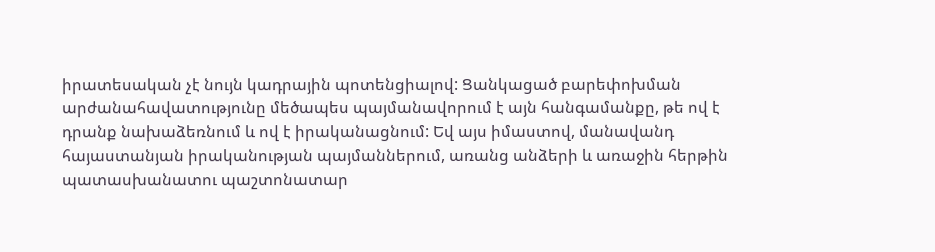իրատեսական չէ նույն կադրային պոտենցիալով: Ցանկացած բարեփոխման արժանահավատությունը մեծապես պայմանավորում է այն հանգամանքը, թե ով է դրանք նախաձեռնում և ով է իրականացնում: Եվ այս իմաստով, մանավանդ հայաստանյան իրականության պայմաններում, առանց անձերի և առաջին հերթին պատասխանատու պաշտոնատար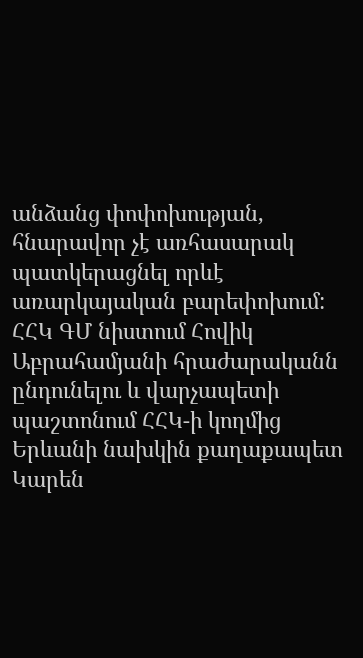անձանց փոփոխության, հնարավոր չէ առհասարակ պատկերացնել որևէ առարկայական բարեփոխում:
ՀՀԿ ԳՄ նիստում Հովիկ Աբրահամյանի հրաժարականն ընդունելու և վարչապետի պաշտոնում ՀՀԿ-ի կողմից Երևանի նախկին քաղաքապետ Կարեն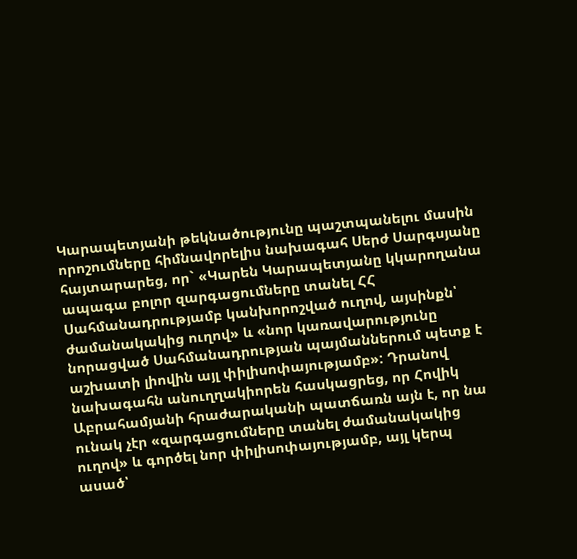Կարապետյանի թեկնածությունը պաշտպանելու մասին որոշումները հիմնավորելիս նախագահ Սերժ Սարգսյանը հայտարարեց, որ` «Կարեն Կարապետյանը կկարողանա ապագա բոլոր զարգացումները տանել ՀՀ Սահմանադրությամբ կանխորոշված ուղով, այսինքն՝ ժամանակակից ուղով» և «նոր կառավարությունը նորացված Սահմանադրության պայմաններում պետք է աշխատի լիովին այլ փիլիսոփայությամբ»: Դրանով նախագահն անուղղակիորեն հասկացրեց, որ Հովիկ Աբրահամյանի հրաժարականի պատճառն այն է, որ նա ունակ չէր «զարգացումները տանել ժամանակակից ուղով» և գործել նոր փիլիսոփայությամբ, այլ կերպ ասած՝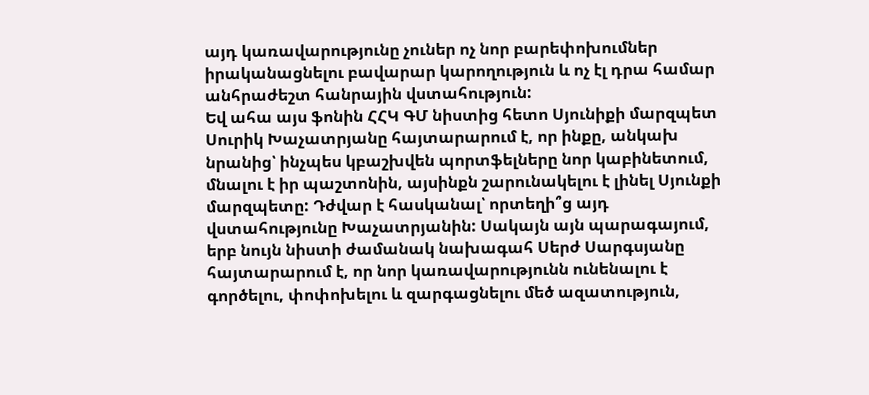այդ կառավարությունը չուներ ոչ նոր բարեփոխումներ իրականացնելու բավարար կարողություն և ոչ էլ դրա համար անհրաժեշտ հանրային վստահություն:
Եվ ահա այս ֆոնին ՀՀԿ ԳՄ նիստից հետո Սյունիքի մարզպետ Սուրիկ Խաչատրյանը հայտարարում է, որ ինքը, անկախ նրանից՝ ինչպես կբաշխվեն պորտֆելները նոր կաբինետում, մնալու է իր պաշտոնին, այսինքն շարունակելու է լինել Սյունքի մարզպետը: Դժվար է հասկանալ՝ որտեղի՞ց այդ վստահությունը Խաչատրյանին: Սակայն այն պարագայում, երբ նույն նիստի ժամանակ նախագահ Սերժ Սարգսյանը հայտարարում է, որ նոր կառավարությունն ունենալու է գործելու, փոփոխելու և զարգացնելու մեծ ազատություն,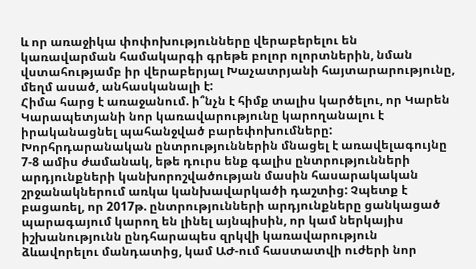և որ առաջիկա փոփոխությունները վերաբերելու են կառավարման համակարգի գրեթե բոլոր ոլորտներին, նման վստահությամբ իր վերաբերյալ Խաչատրյանի հայտարարությունը, մեղմ ասած, անհասկանալի է:
Հիմա հարց է առաջանում. ի՞նչն է հիմք տալիս կարծելու, որ Կարեն Կարապետյանի նոր կառավարությունը կարողանալու է իրականացնել պահանջված բարեփոխումները: Խորհրդարանական ընտրություններին մնացել է առավելագույնը 7-8 ամիս ժամանակ, եթե դուրս ենք գալիս ընտրությունների արդյունքների կանխորոշվածության մասին հասարակական շրջանակներում առկա կանխավարկածի դաշտից: Չպետք է բացառել, որ 2017թ. ընտրությունների արդյունքները ցանկացած պարագայում կարող են լինել այնպիսին, որ կամ ներկայիս իշխանությունն ընդհարապես զրկվի կառավարություն ձևավորելու մանդատից, կամ ԱԺ-ում հաստատվի ուժերի նոր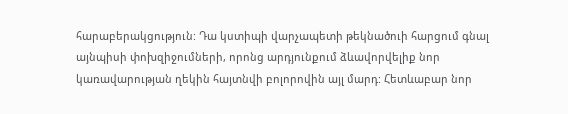հարաբերակցություն: Դա կստիպի վարչապետի թեկնածուի հարցում գնալ այնպիսի փոխզիջումների, որոնց արդյունքում ձևավորվելիք նոր կառավարության ղեկին հայտնվի բոլորովին այլ մարդ: Հետևաբար նոր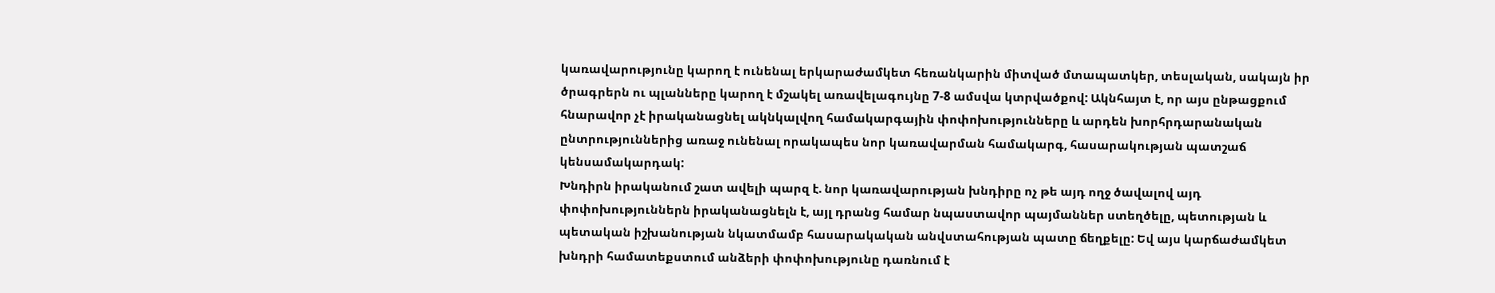կառավարությունը կարող է ունենալ երկարաժամկետ հեռանկարին միտված մտապատկեր, տեսլական, սակայն իր ծրագրերն ու պլանները կարող է մշակել առավելագույնը 7-8 ամսվա կտրվածքով: Ակնհայտ է, որ այս ընթացքում հնարավոր չէ իրականացնել ակնկալվող համակարգային փոփոխությունները և արդեն խորհրդարանական ընտրություններից առաջ ունենալ որակապես նոր կառավարման համակարգ, հասարակության պատշաճ կենսամակարդակ:
Խնդիրն իրականում շատ ավելի պարզ է. նոր կառավարության խնդիրը ոչ թե այդ ողջ ծավալով այդ փոփոխություններն իրականացնելն է, այլ դրանց համար նպաստավոր պայմաններ ստեղծելը, պետության և պետական իշխանության նկատմամբ հասարակական անվստահության պատը ճեղքելը: Եվ այս կարճաժամկետ խնդրի համատեքստում անձերի փոփոխությունը դառնում է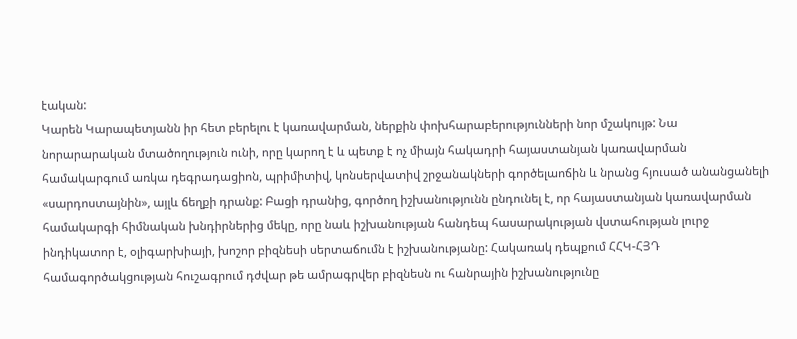էական:
Կարեն Կարապետյանն իր հետ բերելու է կառավարման, ներքին փոխհարաբերությունների նոր մշակույթ: Նա նորարարական մտածողություն ունի, որը կարող է և պետք է ոչ միայն հակադրի հայաստանյան կառավարման համակարգում առկա դեգրադացիոն, պրիմիտիվ, կոնսերվատիվ շրջանակների գործելաոճին և նրանց հյուսած անանցանելի «սարդոստայնին», այլև ճեղքի դրանք: Բացի դրանից, գործող իշխանությունն ընդունել է, որ հայաստանյան կառավարման համակարգի հիմնական խնդիրներից մեկը, որը նաև իշխանության հանդեպ հասարակության վստահության լուրջ ինդիկատոր է, օլիգարխիայի, խոշոր բիզնեսի սերտաճումն է իշխանությանը: Հակառակ դեպքում ՀՀԿ-ՀՅԴ համագործակցության հուշագրում դժվար թե ամրագրվեր բիզնեսն ու հանրային իշխանությունը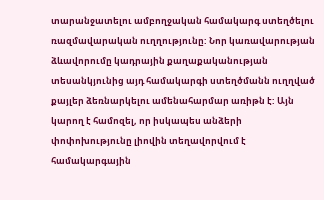տարանջատելու ամբողջական համակարգ ստեղծելու ռազմավարական ուղղությունը: Նոր կառավարության ձևավորումը կադրային քաղաքականության տեսանկյունից այդ համակարգի ստեղծմանն ուղղված քայլեր ձեռնարկելու ամենահարմար առիթն է: Այն կարող է համոզել, որ իսկապես անձերի փոփոխությունը լիովին տեղավորվում է համակարգային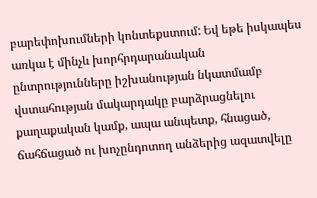բարեփոխումների կոնտեքստում: Եվ եթե իսկապես առկա է մինչև խորհրդարանական ընտրությունները իշխանության նկատմամբ վստահության մակարդակը բարձրացնելու քաղաքական կամք, ապա անպետք, հնացած, ճահճացած ու խոչընդոտող անձերից ազատվելը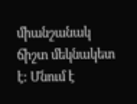միանշանակ ճիշտ մեկնակետ է: Մնում է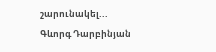շարունակել...
Գևորգ Դարբինյան